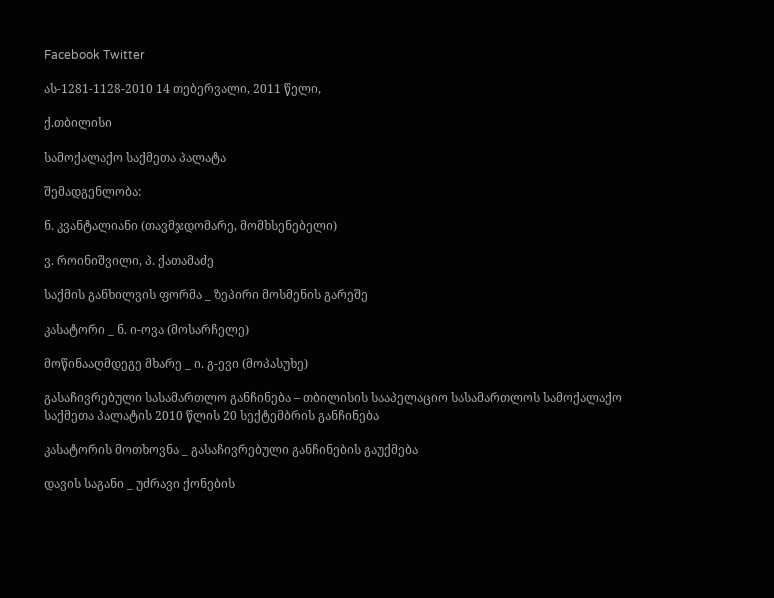Facebook Twitter

ას-1281-1128-2010 14 თებერვალი, 2011 წელი,

ქ.თბილისი

სამოქალაქო საქმეთა პალატა

შემადგენლობა:

ნ. კვანტალიანი (თავმჯდომარე, მომხსენებელი)

ვ. როინიშვილი, პ. ქათამაძე

საქმის განხილვის ფორმა _ ზეპირი მოსმენის გარეშე

კასატორი _ ნ. ი-ოვა (მოსარჩელე)

მოწინააღმდეგე მხარე _ ი. გ-ევი (მოპასუხე)

გასაჩივრებული სასამართლო განჩინება – თბილისის სააპელაციო სასამართლოს სამოქალაქო საქმეთა პალატის 2010 წლის 20 სექტემბრის განჩინება

კასატორის მოთხოვნა _ გასაჩივრებული განჩინების გაუქმება

დავის საგანი _ უძრავი ქონების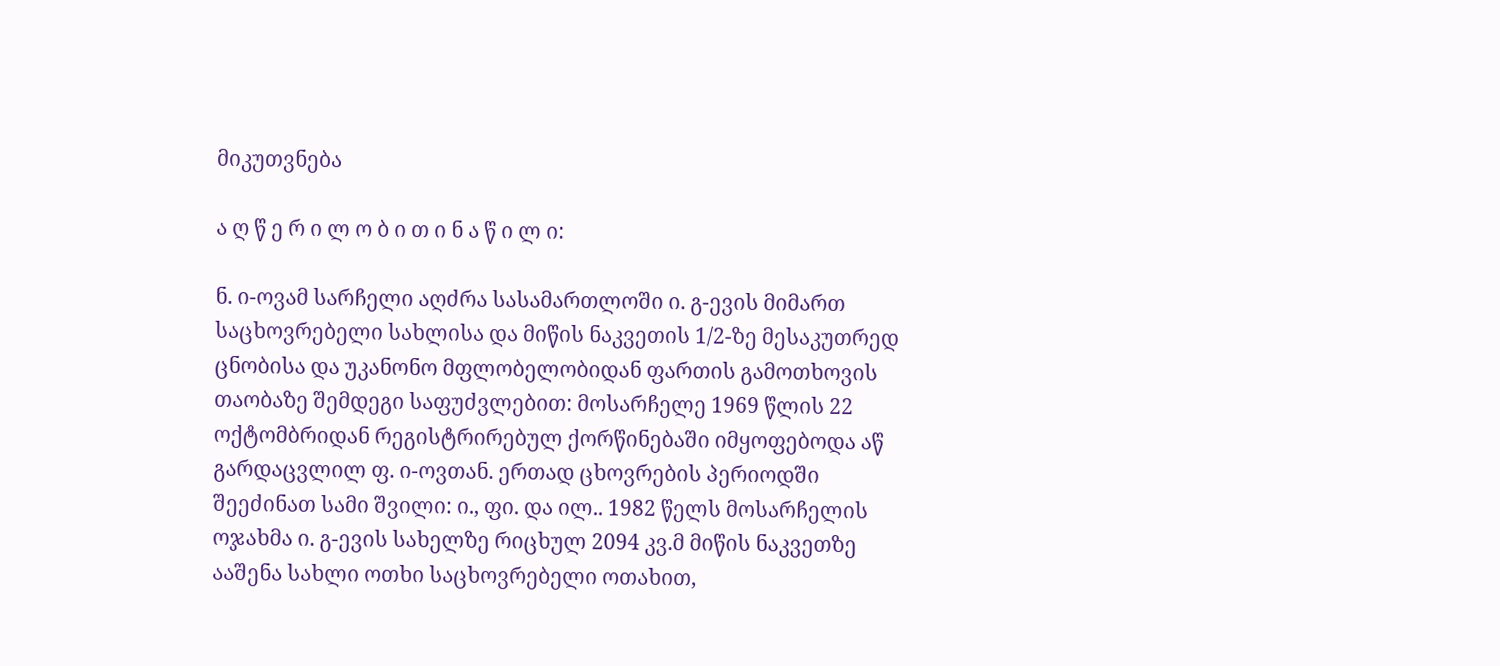მიკუთვნება

ა ღ წ ე რ ი ლ ო ბ ი თ ი ნ ა წ ი ლ ი:

ნ. ი-ოვამ სარჩელი აღძრა სასამართლოში ი. გ-ევის მიმართ საცხოვრებელი სახლისა და მიწის ნაკვეთის 1/2-ზე მესაკუთრედ ცნობისა და უკანონო მფლობელობიდან ფართის გამოთხოვის თაობაზე შემდეგი საფუძვლებით: მოსარჩელე 1969 წლის 22 ოქტომბრიდან რეგისტრირებულ ქორწინებაში იმყოფებოდა აწ გარდაცვლილ ფ. ი-ოვთან. ერთად ცხოვრების პერიოდში შეეძინათ სამი შვილი: ი., ფი. და ილ.. 1982 წელს მოსარჩელის ოჯახმა ი. გ-ევის სახელზე რიცხულ 2094 კვ.მ მიწის ნაკვეთზე ააშენა სახლი ოთხი საცხოვრებელი ოთახით,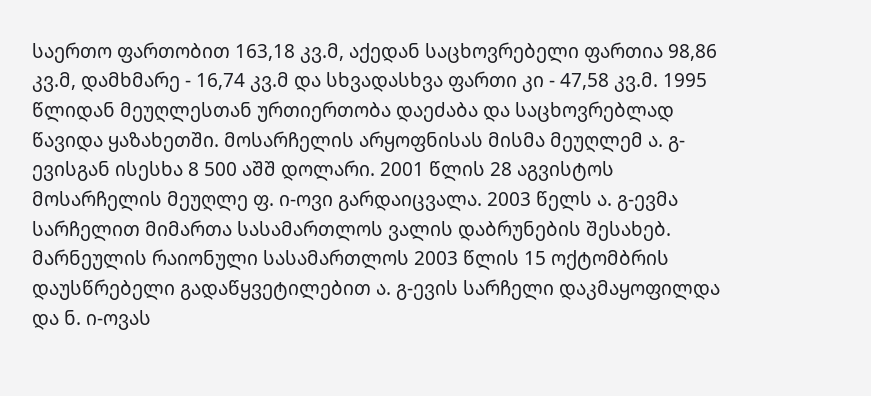საერთო ფართობით 163,18 კვ.მ, აქედან საცხოვრებელი ფართია 98,86 კვ.მ, დამხმარე - 16,74 კვ.მ და სხვადასხვა ფართი კი - 47,58 კვ.მ. 1995 წლიდან მეუღლესთან ურთიერთობა დაეძაბა და საცხოვრებლად წავიდა ყაზახეთში. მოსარჩელის არყოფნისას მისმა მეუღლემ ა. გ-ევისგან ისესხა 8 500 აშშ დოლარი. 2001 წლის 28 აგვისტოს მოსარჩელის მეუღლე ფ. ი-ოვი გარდაიცვალა. 2003 წელს ა. გ-ევმა სარჩელით მიმართა სასამართლოს ვალის დაბრუნების შესახებ. მარნეულის რაიონული სასამართლოს 2003 წლის 15 ოქტომბრის დაუსწრებელი გადაწყვეტილებით ა. გ-ევის სარჩელი დაკმაყოფილდა და ნ. ი-ოვას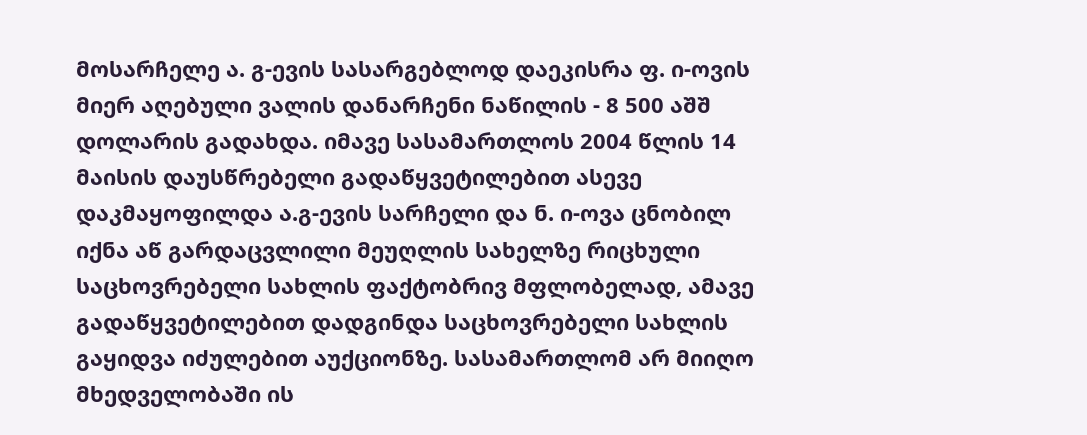მოსარჩელე ა. გ-ევის სასარგებლოდ დაეკისრა ფ. ი-ოვის მიერ აღებული ვალის დანარჩენი ნაწილის - 8 500 აშშ დოლარის გადახდა. იმავე სასამართლოს 2004 წლის 14 მაისის დაუსწრებელი გადაწყვეტილებით ასევე დაკმაყოფილდა ა.გ-ევის სარჩელი და ნ. ი-ოვა ცნობილ იქნა აწ გარდაცვლილი მეუღლის სახელზე რიცხული საცხოვრებელი სახლის ფაქტობრივ მფლობელად, ამავე გადაწყვეტილებით დადგინდა საცხოვრებელი სახლის გაყიდვა იძულებით აუქციონზე. სასამართლომ არ მიიღო მხედველობაში ის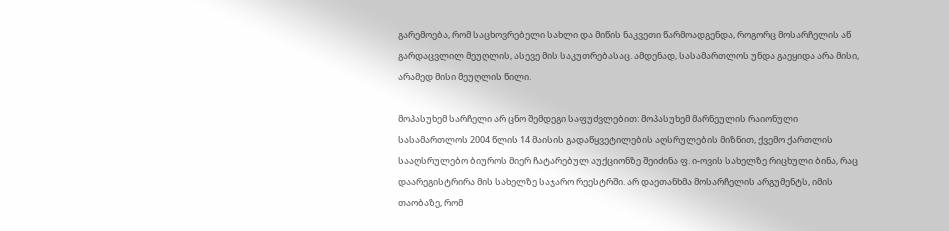გარემოება, რომ საცხოვრებელი სახლი და მიწის ნაკვეთი წარმოადგენდა, როგორც მოსარჩელის აწ გარდაცვლილ მეუღლის, ასევე მის საკუთრებასაც. ამდენად, სასამართლოს უნდა გაეყიდა არა მისი, არამედ მისი მეუღლის წილი.

მოპასუხემ სარჩელი არ ცნო შემდეგი საფუძვლებით: მოპასუხემ მარნეულის რაიონული სასამართლოს 2004 წლის 14 მაისის გადაწყვეტილების აღსრულების მიზნით, ქვემო ქართლის სააღსრულებო ბიუროს მიერ ჩატარებულ აუქციონზე შეიძინა ფ. ი-ოვის სახელზე რიცხული ბინა, რაც დაარეგისტრირა მის სახელზე საჯარო რეესტრში. არ დაეთანხმა მოსარჩელის არგუმენტს, იმის თაობაზე, რომ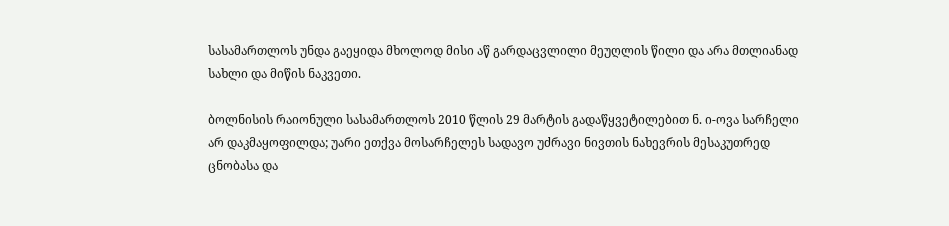სასამართლოს უნდა გაეყიდა მხოლოდ მისი აწ გარდაცვლილი მეუღლის წილი და არა მთლიანად სახლი და მიწის ნაკვეთი.

ბოლნისის რაიონული სასამართლოს 2010 წლის 29 მარტის გადაწყვეტილებით ნ. ი-ოვა სარჩელი არ დაკმაყოფილდა; უარი ეთქვა მოსარჩელეს სადავო უძრავი ნივთის ნახევრის მესაკუთრედ ცნობასა და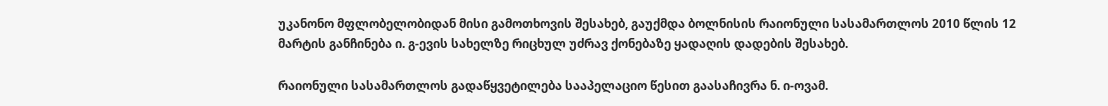უკანონო მფლობელობიდან მისი გამოთხოვის შესახებ, გაუქმდა ბოლნისის რაიონული სასამართლოს 2010 წლის 12 მარტის განჩინება ი. გ-ევის სახელზე რიცხულ უძრავ ქონებაზე ყადაღის დადების შესახებ.

რაიონული სასამართლოს გადაწყვეტილება სააპელაციო წესით გაასაჩივრა ნ. ი-ოვამ.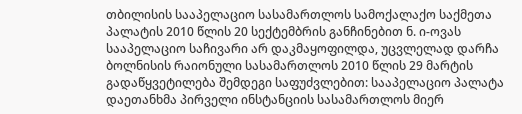თბილისის სააპელაციო სასამართლოს სამოქალაქო საქმეთა პალატის 2010 წლის 20 სექტემბრის განჩინებით ნ. ი-ოვას სააპელაციო საჩივარი არ დაკმაყოფილდა, უცვლელად დარჩა ბოლნისის რაიონული სასამართლოს 2010 წლის 29 მარტის გადაწყვეტილება შემდეგი საფუძვლებით: სააპელაციო პალატა დაეთანხმა პირველი ინსტანციის სასამართლოს მიერ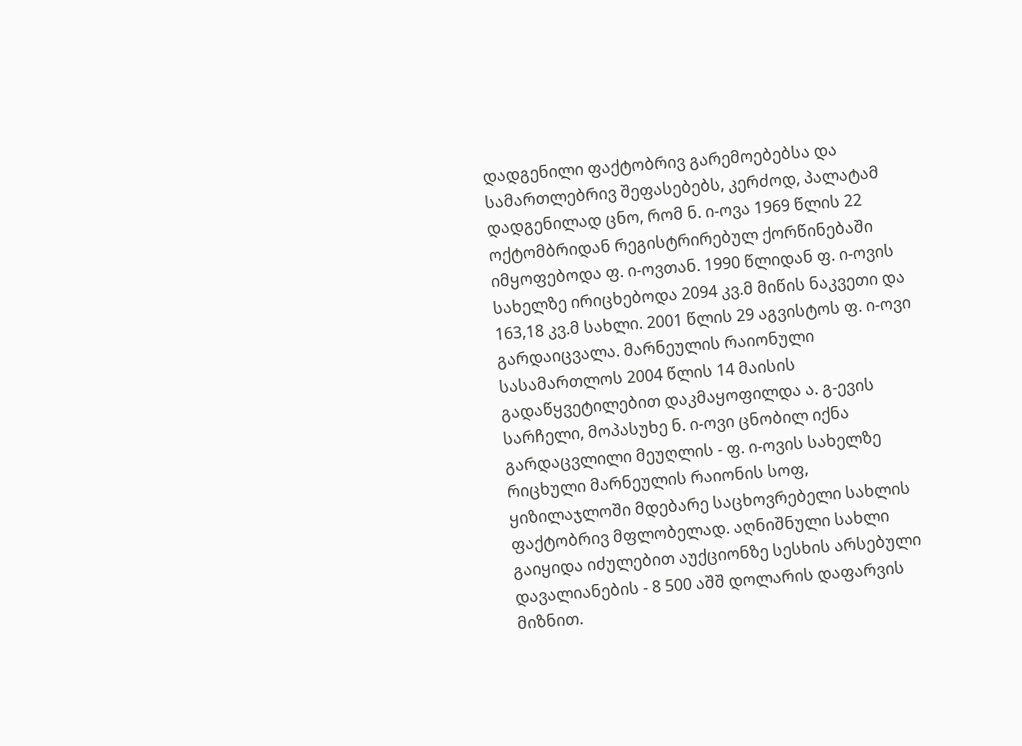დადგენილი ფაქტობრივ გარემოებებსა და სამართლებრივ შეფასებებს, კერძოდ, პალატამ დადგენილად ცნო, რომ ნ. ი-ოვა 1969 წლის 22 ოქტომბრიდან რეგისტრირებულ ქორწინებაში იმყოფებოდა ფ. ი-ოვთან. 1990 წლიდან ფ. ი-ოვის სახელზე ირიცხებოდა 2094 კვ.მ მიწის ნაკვეთი და 163,18 კვ.მ სახლი. 2001 წლის 29 აგვისტოს ფ. ი-ოვი გარდაიცვალა. მარნეულის რაიონული სასამართლოს 2004 წლის 14 მაისის გადაწყვეტილებით დაკმაყოფილდა ა. გ-ევის სარჩელი, მოპასუხე ნ. ი-ოვი ცნობილ იქნა გარდაცვლილი მეუღლის - ფ. ი-ოვის სახელზე რიცხული მარნეულის რაიონის სოფ, ყიზილაჯლოში მდებარე საცხოვრებელი სახლის ფაქტობრივ მფლობელად. აღნიშნული სახლი გაიყიდა იძულებით აუქციონზე სესხის არსებული დავალიანების - 8 500 აშშ დოლარის დაფარვის მიზნით.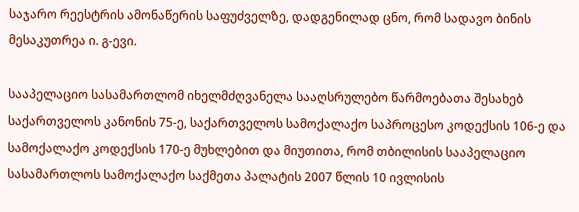საჯარო რეესტრის ამონაწერის საფუძველზე, დადგენილად ცნო, რომ სადავო ბინის მესაკუთრეა ი. გ-ევი.

სააპელაციო სასამართლომ იხელმძღვანელა სააღსრულებო წარმოებათა შესახებ საქართველოს კანონის 75-ე, საქართველოს სამოქალაქო საპროცესო კოდექსის 106-ე და სამოქალაქო კოდექსის 170-ე მუხლებით და მიუთითა, რომ თბილისის სააპელაციო სასამართლოს სამოქალაქო საქმეთა პალატის 2007 წლის 10 ივლისის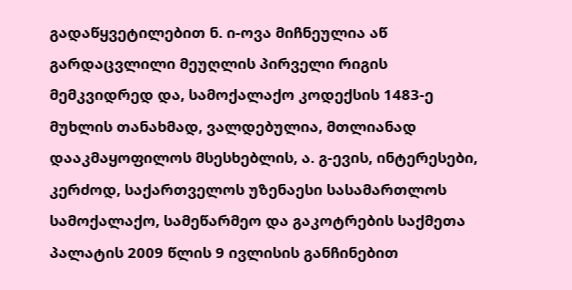გადაწყვეტილებით ნ. ი-ოვა მიჩნეულია აწ გარდაცვლილი მეუღლის პირველი რიგის მემკვიდრედ და, სამოქალაქო კოდექსის 1483-ე მუხლის თანახმად, ვალდებულია, მთლიანად დააკმაყოფილოს მსესხებლის, ა. გ-ევის, ინტერესები, კერძოდ, საქართველოს უზენაესი სასამართლოს სამოქალაქო, სამეწარმეო და გაკოტრების საქმეთა პალატის 2009 წლის 9 ივლისის განჩინებით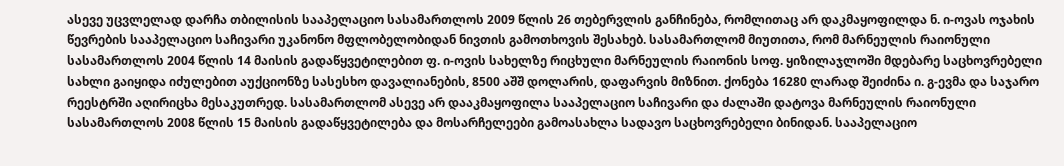ასევე უცვლელად დარჩა თბილისის სააპელაციო სასამართლოს 2009 წლის 26 თებერვლის განჩინება, რომლითაც არ დაკმაყოფილდა ნ. ი-ოვას ოჯახის წევრების სააპელაციო საჩივარი უკანონო მფლობელობიდან ნივთის გამოთხოვის შესახებ. სასამართლომ მიუთითა, რომ მარნეულის რაიონული სასამართლოს 2004 წლის 14 მაისის გადაწყვეტილებით ფ. ი-ოვის სახელზე რიცხული მარნეულის რაიონის სოფ. ყიზილაჯლოში მდებარე საცხოვრებელი სახლი გაიყიდა იძულებით აუქციონზე სასესხო დავალიანების, 8500 აშშ დოლარის, დაფარვის მიზნით. ქონება 16280 ლარად შეიძინა ი. გ-ევმა და საჯარო რეესტრში აღირიცხა მესაკუთრედ. სასამართლომ ასევე არ დააკმაყოფილა სააპელაციო საჩივარი და ძალაში დატოვა მარნეულის რაიონული სასამართლოს 2008 წლის 15 მაისის გადაწყვეტილება და მოსარჩელეები გამოასახლა სადავო საცხოვრებელი ბინიდან. სააპელაციო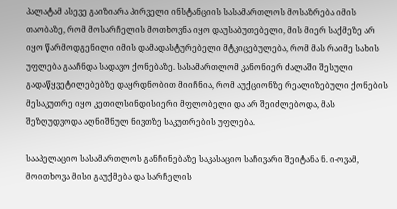პალატამ ასევე გაიზიარა პირველი ინსტანციის სასამართლოს მოსაზრება იმის თაობაზე, რომ მოსარჩელის მოთხოვნა იყო დაუსაბუთებელი, მის მიერ საქმეზე არ იყო წარმოდგენილი იმის დამადასტურებელი მტკიცებულება, რომ მას რაიმე სახის უფლება გააჩნდა სადავო ქონებაზე. სასამართლომ კანონიერ ძალაში შესული გადაწყვეტილებებზე დაყრდნობით მიიჩნია, რომ აუქციონზე რეალიზებული ქონების მესაკუთრე იყო კეთილსინდისიერი მფლობელი და არ შეიძლებოდა, მას შეზღუდვოდა აღნიშნულ ნივთზე საკუთრების უფლება.

სააპელაციო სასამართლოს განჩინებაზე საკასაციო საჩივარი შეიტანა ნ. ი-ოვამ, მოითხოვა მისი გაუქმება და სარჩელის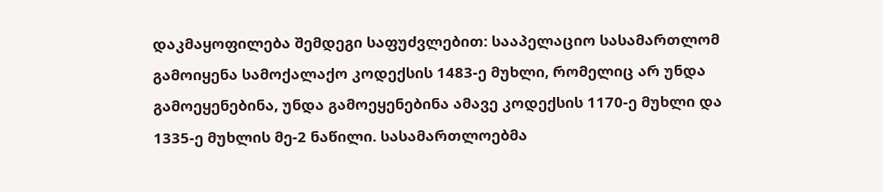დაკმაყოფილება შემდეგი საფუძვლებით: სააპელაციო სასამართლომ გამოიყენა სამოქალაქო კოდექსის 1483-ე მუხლი, რომელიც არ უნდა გამოეყენებინა, უნდა გამოეყენებინა ამავე კოდექსის 1170-ე მუხლი და 1335-ე მუხლის მე-2 ნაწილი. სასამართლოებმა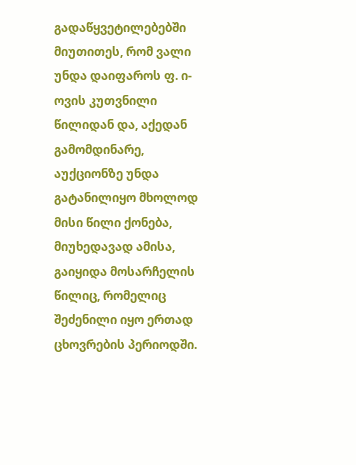გადაწყვეტილებებში მიუთითეს, რომ ვალი უნდა დაიფაროს ფ. ი-ოვის კუთვნილი წილიდან და, აქედან გამომდინარე, აუქციონზე უნდა გატანილიყო მხოლოდ მისი წილი ქონება, მიუხედავად ამისა, გაიყიდა მოსარჩელის წილიც, რომელიც შეძენილი იყო ერთად ცხოვრების პერიოდში.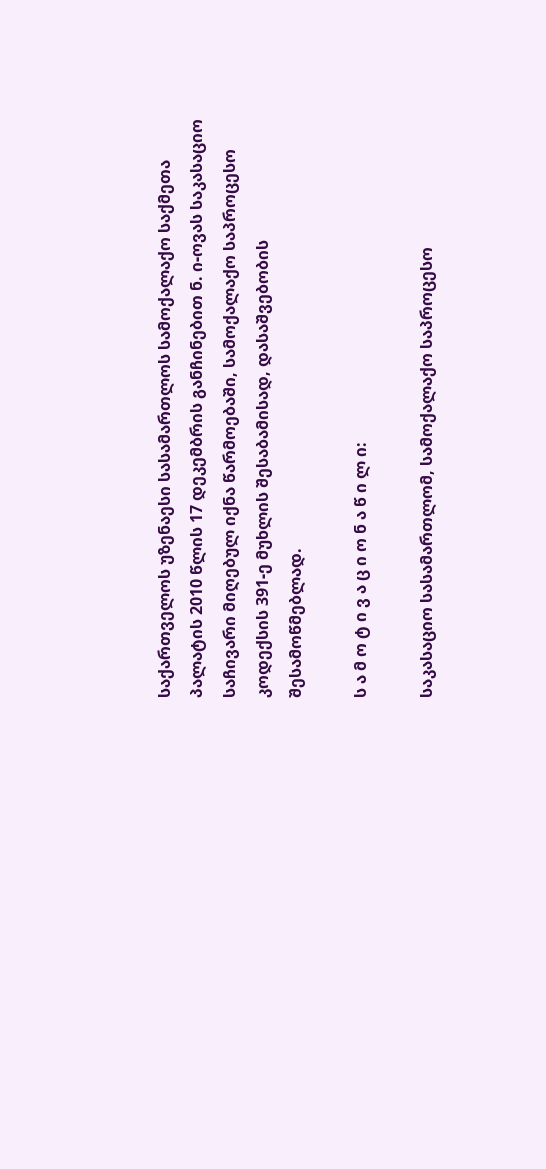საქართველოს უზენაესი სასამართლოს სამოქალაქო საქმეთა პალატის 2010 წლის 17 დეკემბრის განჩინებით ნ. ი-ოვას საკასაციო საჩივარი მიღებულ იქნა წარმოებაში, სამოქალაქო საპროცესო კოდექსის 391-ე მუხლის შესაბამისად, დასაშვებობის შესამოწმებლად.

ს ა მ ო ტ ი ვ ა ც ი ო ნ ა წ ი ლ ი:

საკასაციო სასამართლომ, სამოქალაქო საპროცესო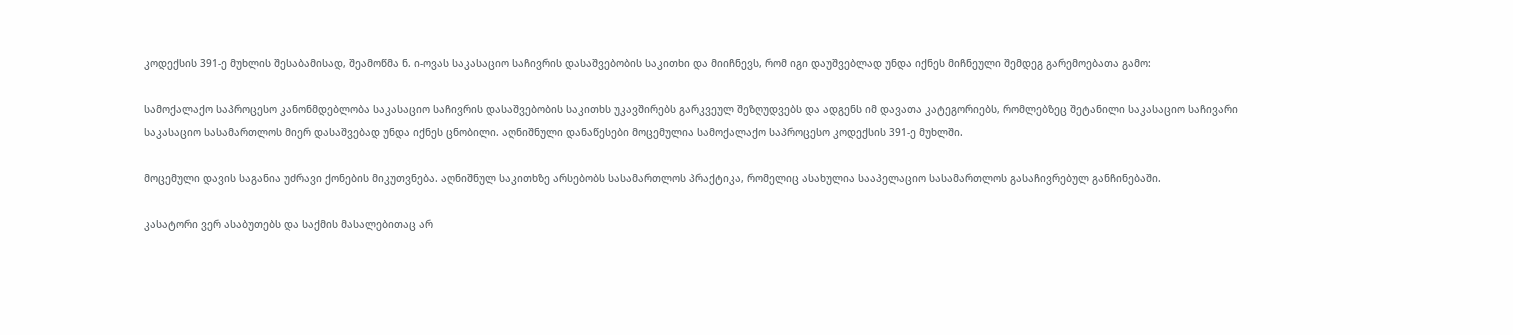კოდექსის 391-ე მუხლის შესაბამისად, შეამოწმა ნ. ი-ოვას საკასაციო საჩივრის დასაშვებობის საკითხი და მიიჩნევს, რომ იგი დაუშვებლად უნდა იქნეს მიჩნეული შემდეგ გარემოებათა გამო:

სამოქალაქო საპროცესო კანონმდებლობა საკასაციო საჩივრის დასაშვებობის საკითხს უკავშირებს გარკვეულ შეზღუდვებს და ადგენს იმ დავათა კატეგორიებს, რომლებზეც შეტანილი საკასაციო საჩივარი საკასაციო სასამართლოს მიერ დასაშვებად უნდა იქნეს ცნობილი. აღნიშნული დანაწესები მოცემულია სამოქალაქო საპროცესო კოდექსის 391-ე მუხლში.

მოცემული დავის საგანია უძრავი ქონების მიკუთვნება. აღნიშნულ საკითხზე არსებობს სასამართლოს პრაქტიკა, რომელიც ასახულია სააპელაციო სასამართლოს გასაჩივრებულ განჩინებაში.

კასატორი ვერ ასაბუთებს და საქმის მასალებითაც არ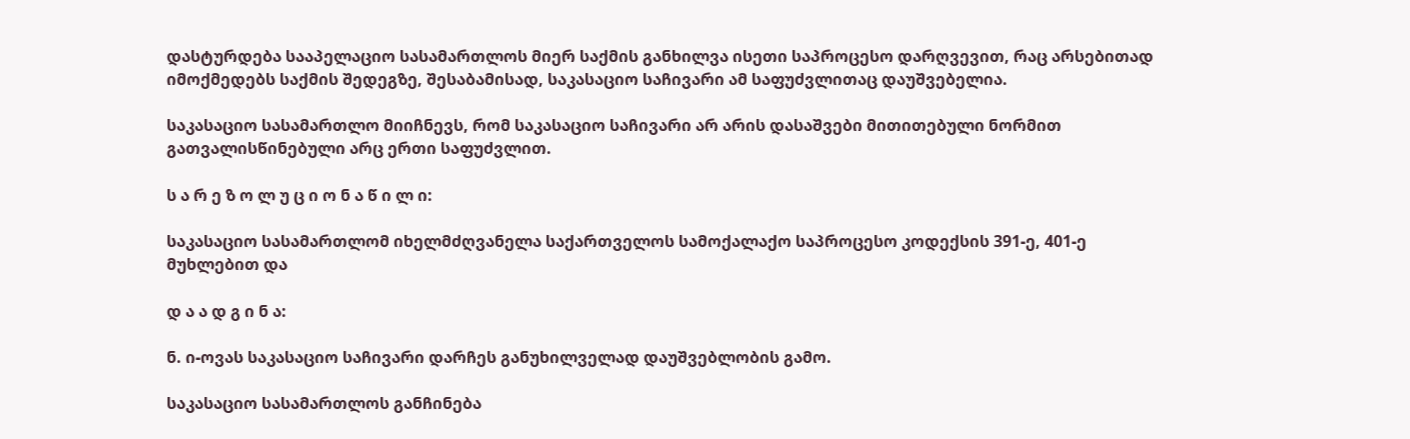დასტურდება სააპელაციო სასამართლოს მიერ საქმის განხილვა ისეთი საპროცესო დარღვევით, რაც არსებითად იმოქმედებს საქმის შედეგზე, შესაბამისად, საკასაციო საჩივარი ამ საფუძვლითაც დაუშვებელია.

საკასაციო სასამართლო მიიჩნევს, რომ საკასაციო საჩივარი არ არის დასაშვები მითითებული ნორმით გათვალისწინებული არც ერთი საფუძვლით.

ს ა რ ე ზ ო ლ უ ც ი ო ნ ა წ ი ლ ი:

საკასაციო სასამართლომ იხელმძღვანელა საქართველოს სამოქალაქო საპროცესო კოდექსის 391-ე, 401-ე მუხლებით და

დ ა ა დ გ ი ნ ა:

ნ. ი-ოვას საკასაციო საჩივარი დარჩეს განუხილველად დაუშვებლობის გამო.

საკასაციო სასამართლოს განჩინება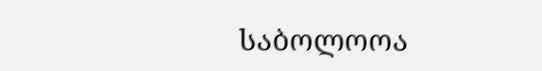საბოლოოა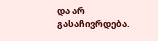და არ გასაჩივრდება.